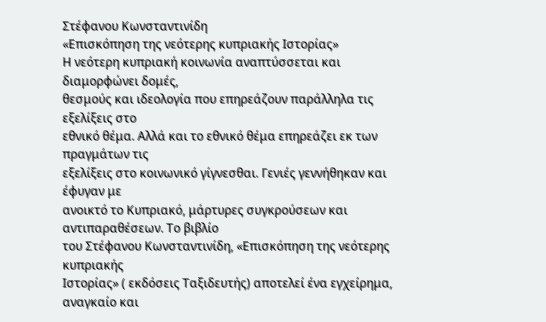Στέφανου Κωνσταντινίδη
«Επισκόπηση της νεότερης κυπριακής Ιστορίας»
Η νεότερη κυπριακή κοινωνία αναπτύσσεται και διαμορφώνει δομές,
θεσμούς και ιδεολογία που επηρεάζουν παράλληλα τις εξελίξεις στο
εθνικό θέμα. Αλλά και το εθνικό θέμα επηρεάζει εκ των πραγμάτων τις
εξελίξεις στο κοινωνικό γίγνεσθαι. Γενιές γεννήθηκαν και έφυγαν με
ανοικτό το Κυπριακό, μάρτυρες συγκρούσεων και αντιπαραθέσεων. Το βιβλίο
του Στέφανου Κωνσταντινίδη, «Επισκόπηση της νεότερης κυπριακής
Ιστορίας» ( εκδόσεις Ταξιδευτής) αποτελεί ένα εγχείρημα, αναγκαίο και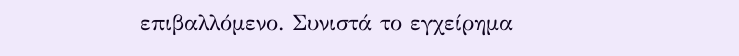επιβαλλόμενο. Συνιστά το εγχείρημα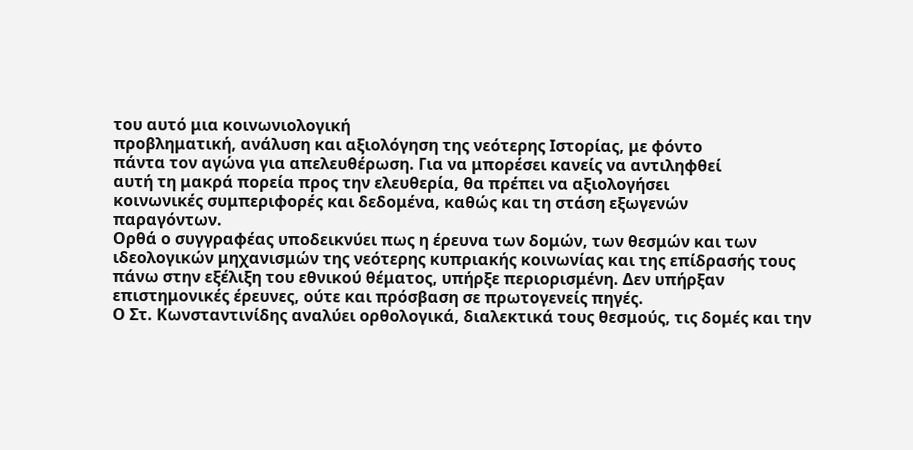του αυτό μια κοινωνιολογική
προβληματική, ανάλυση και αξιολόγηση της νεότερης Ιστορίας, με φόντο
πάντα τον αγώνα για απελευθέρωση. Για να μπορέσει κανείς να αντιληφθεί
αυτή τη μακρά πορεία προς την ελευθερία, θα πρέπει να αξιολογήσει
κοινωνικές συμπεριφορές και δεδομένα, καθώς και τη στάση εξωγενών
παραγόντων.
Ορθά ο συγγραφέας υποδεικνύει πως η έρευνα των δομών, των θεσμών και των ιδεολογικών μηχανισμών της νεότερης κυπριακής κοινωνίας και της επίδρασής τους πάνω στην εξέλιξη του εθνικού θέματος, υπήρξε περιορισμένη. Δεν υπήρξαν επιστημονικές έρευνες, ούτε και πρόσβαση σε πρωτογενείς πηγές.
Ο Στ. Κωνσταντινίδης αναλύει ορθολογικά, διαλεκτικά τους θεσμούς, τις δομές και την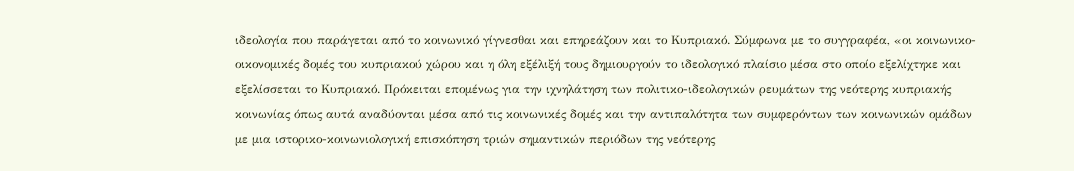ιδεολογία που παράγεται από το κοινωνικό γίγνεσθαι και επηρεάζουν και το Κυπριακό. Σύμφωνα με το συγγραφέα, «οι κοινωνικο-οικονομικές δομές του κυπριακού χώρου και η όλη εξέλιξή τους δημιουργούν το ιδεολογικό πλαίσιο μέσα στο οποίο εξελίχτηκε και εξελίσσεται το Κυπριακό. Πρόκειται επομένως για την ιχνηλάτηση των πολιτικο-ιδεολογικών ρευμάτων της νεότερης κυπριακής κοινωνίας όπως αυτά αναδύονται μέσα από τις κοινωνικές δομές και την αντιπαλότητα των συμφερόντων των κοινωνικών ομάδων με μια ιστορικο-κοινωνιολογική επισκόπηση τριών σημαντικών περιόδων της νεότερης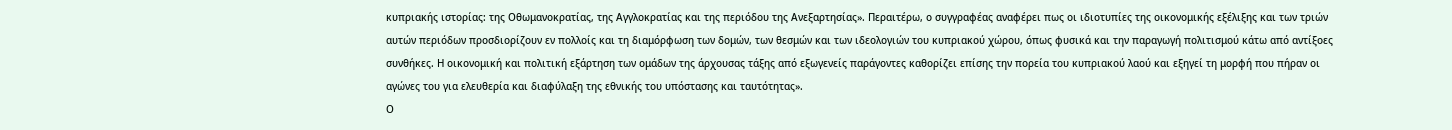κυπριακής ιστορίας: της Οθωμανοκρατίας, της Αγγλοκρατίας και της περιόδου της Ανεξαρτησίας». Περαιτέρω, ο συγγραφέας αναφέρει πως οι ιδιοτυπίες της οικονομικής εξέλιξης και των τριών αυτών περιόδων προσδιορίζουν εν πολλοίς και τη διαμόρφωση των δομών, των θεσμών και των ιδεολογιών του κυπριακού χώρου, όπως φυσικά και την παραγωγή πολιτισμού κάτω από αντίξοες συνθήκες. Η οικονομική και πολιτική εξάρτηση των ομάδων της άρχουσας τάξης από εξωγενείς παράγοντες καθορίζει επίσης την πορεία του κυπριακού λαού και εξηγεί τη μορφή που πήραν οι αγώνες του για ελευθερία και διαφύλαξη της εθνικής του υπόστασης και ταυτότητας».
Ο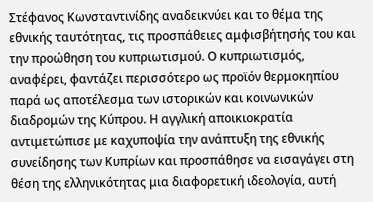Στέφανος Κωνσταντινίδης αναδεικνύει και το θέμα της εθνικής ταυτότητας, τις προσπάθειες αμφισβήτησής του και την προώθηση του κυπριωτισμού. Ο κυπριωτισμός, αναφέρει, φαντάζει περισσότερο ως προϊόν θερμοκηπίου παρά ως αποτέλεσμα των ιστορικών και κοινωνικών διαδρομών της Κύπρου. Η αγγλική αποικιοκρατία αντιμετώπισε με καχυποψία την ανάπτυξη της εθνικής συνείδησης των Κυπρίων και προσπάθησε να εισαγάγει στη θέση της ελληνικότητας μια διαφορετική ιδεολογία, αυτή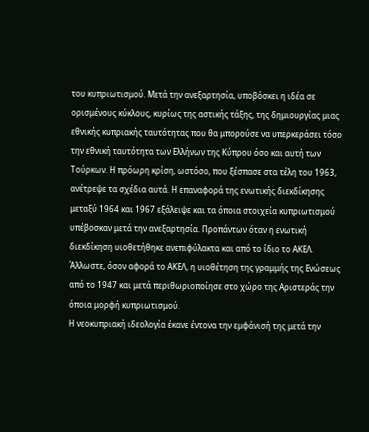του κυπριωτισμού. Μετά την ανεξαρτησία, υποβόσκει η ιδέα σε ορισμένους κύκλους, κυρίως της αστικής τάξης, της δημιουργίας μιας εθνικής κυπριακής ταυτότητας που θα μπορούσε να υπερκεράσει τόσο την εθνική ταυτότητα των Ελλήνων της Κύπρου όσο και αυτή των Τούρκων. Η πρόωρη κρίση, ωστόσο, που ξέσπασε στα τέλη του 1963, ανέτρεψε τα σχέδια αυτά. Η επαναφορά της ενωτικής διεκδίκησης μεταξύ 1964 και 1967 εξάλειψε και τα όποια στοιχεία κυπριωτισμού υπέβοσκαν μετά την ανεξαρτησία. Προπάντων όταν η ενωτική διεκδίκηση υιοθετήθηκε ανεπιφύλακτα και από το ίδιο το ΑΚΕΛ. Άλλωστε, όσον αφορά το ΑΚΕΛ, η υιοθέτηση της γραμμής της Ενώσεως από το 1947 και μετά περιθωριοποίησε στο χώρο της Αριστεράς την όποια μορφή κυπριωτισμού.
Η νεοκυπριακή ιδεολογία έκανε έντονα την εμφάνισή της μετά την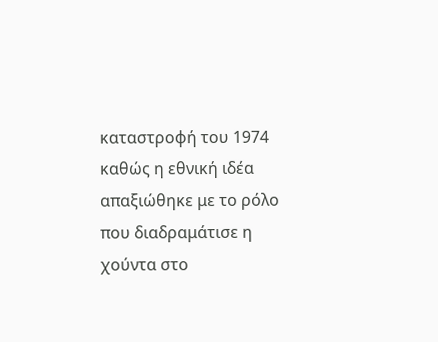καταστροφή του 1974 καθώς η εθνική ιδέα απαξιώθηκε με το ρόλο που διαδραμάτισε η χούντα στο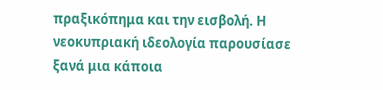πραξικόπημα και την εισβολή. Η νεοκυπριακή ιδεολογία παρουσίασε ξανά μια κάποια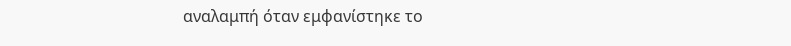αναλαμπή όταν εμφανίστηκε το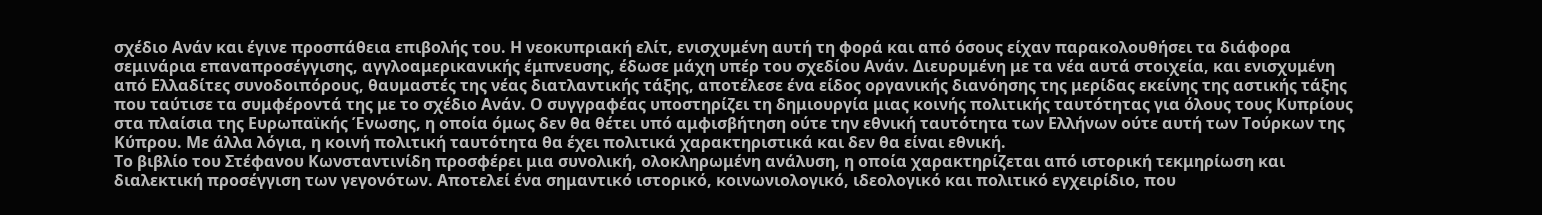σχέδιο Ανάν και έγινε προσπάθεια επιβολής του. Η νεοκυπριακή ελίτ, ενισχυμένη αυτή τη φορά και από όσους είχαν παρακολουθήσει τα διάφορα σεμινάρια επαναπροσέγγισης, αγγλοαμερικανικής έμπνευσης, έδωσε μάχη υπέρ του σχεδίου Ανάν. Διευρυμένη με τα νέα αυτά στοιχεία, και ενισχυμένη από Ελλαδίτες συνοδοιπόρους, θαυμαστές της νέας διατλαντικής τάξης, απoτέλεσε ένα είδος οργανικής διανόησης της μερίδας εκείνης της αστικής τάξης που ταύτισε τα συμφέροντά της με το σχέδιο Ανάν. Ο συγγραφέας υποστηρίζει τη δημιουργία μιας κοινής πολιτικής ταυτότητας για όλους τους Κυπρίους στα πλαίσια της Ευρωπαϊκής Ένωσης, η οποία όμως δεν θα θέτει υπό αμφισβήτηση ούτε την εθνική ταυτότητα των Ελλήνων ούτε αυτή των Τούρκων της Κύπρου. Με άλλα λόγια, η κοινή πολιτική ταυτότητα θα έχει πολιτικά χαρακτηριστικά και δεν θα είναι εθνική.
Το βιβλίο του Στέφανου Κωνσταντινίδη προσφέρει μια συνολική, ολοκληρωμένη ανάλυση, η οποία χαρακτηρίζεται από ιστορική τεκμηρίωση και διαλεκτική προσέγγιση των γεγονότων. Αποτελεί ένα σημαντικό ιστορικό, κοινωνιολογικό, ιδεολογικό και πολιτικό εγχειρίδιο, που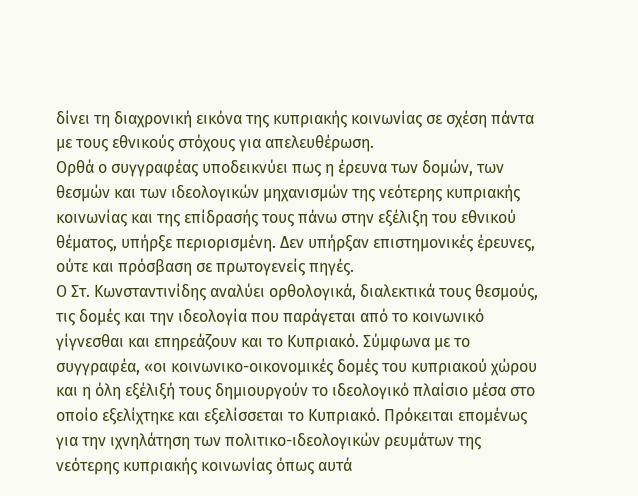δίνει τη διαχρονική εικόνα της κυπριακής κοινωνίας σε σχέση πάντα με τους εθνικούς στόχους για απελευθέρωση.
Ορθά ο συγγραφέας υποδεικνύει πως η έρευνα των δομών, των θεσμών και των ιδεολογικών μηχανισμών της νεότερης κυπριακής κοινωνίας και της επίδρασής τους πάνω στην εξέλιξη του εθνικού θέματος, υπήρξε περιορισμένη. Δεν υπήρξαν επιστημονικές έρευνες, ούτε και πρόσβαση σε πρωτογενείς πηγές.
Ο Στ. Κωνσταντινίδης αναλύει ορθολογικά, διαλεκτικά τους θεσμούς, τις δομές και την ιδεολογία που παράγεται από το κοινωνικό γίγνεσθαι και επηρεάζουν και το Κυπριακό. Σύμφωνα με το συγγραφέα, «οι κοινωνικο-οικονομικές δομές του κυπριακού χώρου και η όλη εξέλιξή τους δημιουργούν το ιδεολογικό πλαίσιο μέσα στο οποίο εξελίχτηκε και εξελίσσεται το Κυπριακό. Πρόκειται επομένως για την ιχνηλάτηση των πολιτικο-ιδεολογικών ρευμάτων της νεότερης κυπριακής κοινωνίας όπως αυτά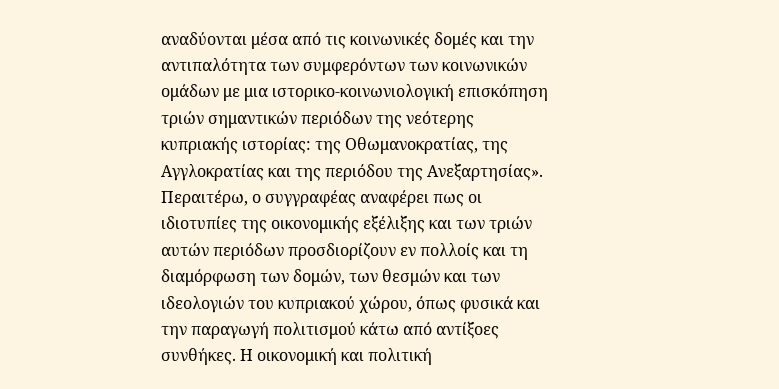αναδύονται μέσα από τις κοινωνικές δομές και την αντιπαλότητα των συμφερόντων των κοινωνικών ομάδων με μια ιστορικο-κοινωνιολογική επισκόπηση τριών σημαντικών περιόδων της νεότερης κυπριακής ιστορίας: της Οθωμανοκρατίας, της Αγγλοκρατίας και της περιόδου της Ανεξαρτησίας». Περαιτέρω, ο συγγραφέας αναφέρει πως οι ιδιοτυπίες της οικονομικής εξέλιξης και των τριών αυτών περιόδων προσδιορίζουν εν πολλοίς και τη διαμόρφωση των δομών, των θεσμών και των ιδεολογιών του κυπριακού χώρου, όπως φυσικά και την παραγωγή πολιτισμού κάτω από αντίξοες συνθήκες. Η οικονομική και πολιτική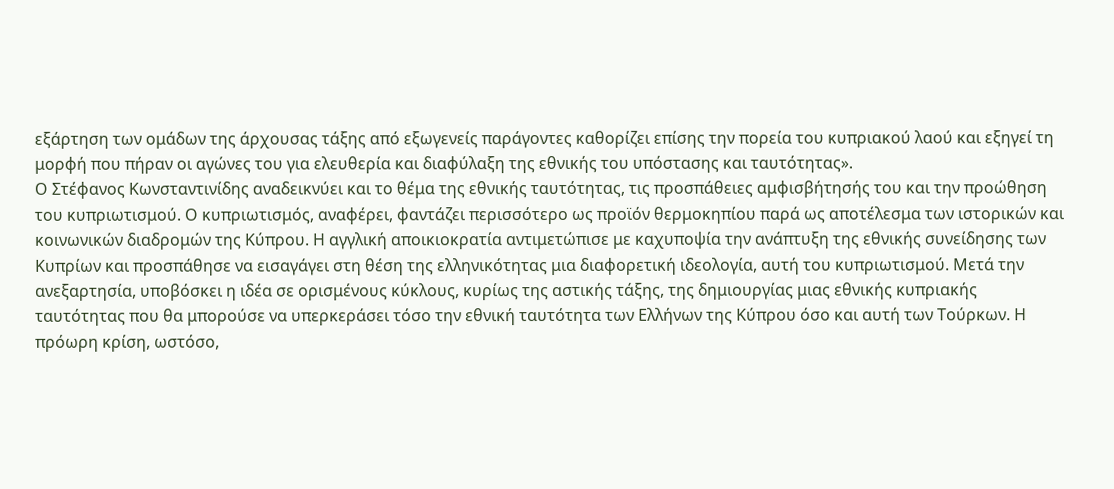εξάρτηση των ομάδων της άρχουσας τάξης από εξωγενείς παράγοντες καθορίζει επίσης την πορεία του κυπριακού λαού και εξηγεί τη μορφή που πήραν οι αγώνες του για ελευθερία και διαφύλαξη της εθνικής του υπόστασης και ταυτότητας».
Ο Στέφανος Κωνσταντινίδης αναδεικνύει και το θέμα της εθνικής ταυτότητας, τις προσπάθειες αμφισβήτησής του και την προώθηση του κυπριωτισμού. Ο κυπριωτισμός, αναφέρει, φαντάζει περισσότερο ως προϊόν θερμοκηπίου παρά ως αποτέλεσμα των ιστορικών και κοινωνικών διαδρομών της Κύπρου. Η αγγλική αποικιοκρατία αντιμετώπισε με καχυποψία την ανάπτυξη της εθνικής συνείδησης των Κυπρίων και προσπάθησε να εισαγάγει στη θέση της ελληνικότητας μια διαφορετική ιδεολογία, αυτή του κυπριωτισμού. Μετά την ανεξαρτησία, υποβόσκει η ιδέα σε ορισμένους κύκλους, κυρίως της αστικής τάξης, της δημιουργίας μιας εθνικής κυπριακής ταυτότητας που θα μπορούσε να υπερκεράσει τόσο την εθνική ταυτότητα των Ελλήνων της Κύπρου όσο και αυτή των Τούρκων. Η πρόωρη κρίση, ωστόσο,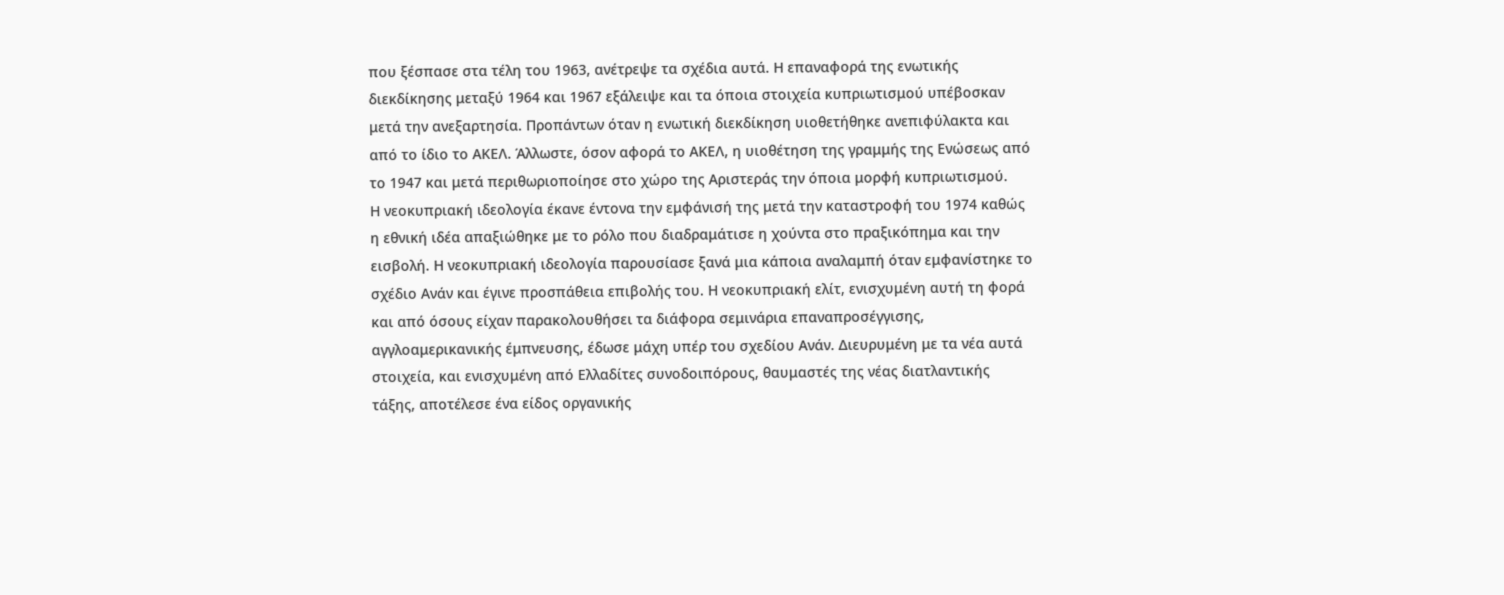που ξέσπασε στα τέλη του 1963, ανέτρεψε τα σχέδια αυτά. Η επαναφορά της ενωτικής διεκδίκησης μεταξύ 1964 και 1967 εξάλειψε και τα όποια στοιχεία κυπριωτισμού υπέβοσκαν μετά την ανεξαρτησία. Προπάντων όταν η ενωτική διεκδίκηση υιοθετήθηκε ανεπιφύλακτα και από το ίδιο το ΑΚΕΛ. Άλλωστε, όσον αφορά το ΑΚΕΛ, η υιοθέτηση της γραμμής της Ενώσεως από το 1947 και μετά περιθωριοποίησε στο χώρο της Αριστεράς την όποια μορφή κυπριωτισμού.
Η νεοκυπριακή ιδεολογία έκανε έντονα την εμφάνισή της μετά την καταστροφή του 1974 καθώς η εθνική ιδέα απαξιώθηκε με το ρόλο που διαδραμάτισε η χούντα στο πραξικόπημα και την εισβολή. Η νεοκυπριακή ιδεολογία παρουσίασε ξανά μια κάποια αναλαμπή όταν εμφανίστηκε το σχέδιο Ανάν και έγινε προσπάθεια επιβολής του. Η νεοκυπριακή ελίτ, ενισχυμένη αυτή τη φορά και από όσους είχαν παρακολουθήσει τα διάφορα σεμινάρια επαναπροσέγγισης, αγγλοαμερικανικής έμπνευσης, έδωσε μάχη υπέρ του σχεδίου Ανάν. Διευρυμένη με τα νέα αυτά στοιχεία, και ενισχυμένη από Ελλαδίτες συνοδοιπόρους, θαυμαστές της νέας διατλαντικής τάξης, απoτέλεσε ένα είδος οργανικής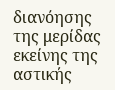διανόησης της μερίδας εκείνης της αστικής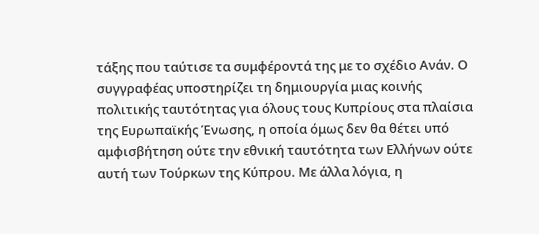τάξης που ταύτισε τα συμφέροντά της με το σχέδιο Ανάν. Ο συγγραφέας υποστηρίζει τη δημιουργία μιας κοινής πολιτικής ταυτότητας για όλους τους Κυπρίους στα πλαίσια της Ευρωπαϊκής Ένωσης, η οποία όμως δεν θα θέτει υπό αμφισβήτηση ούτε την εθνική ταυτότητα των Ελλήνων ούτε αυτή των Τούρκων της Κύπρου. Με άλλα λόγια, η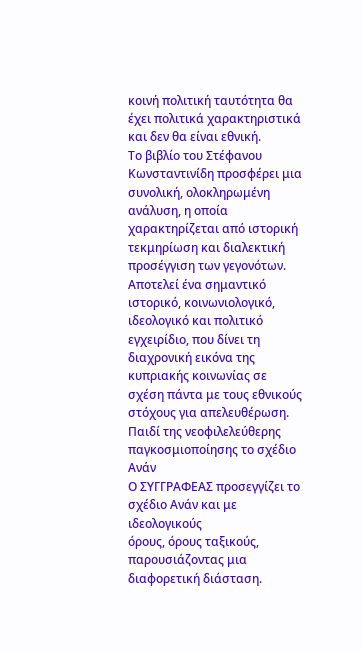κοινή πολιτική ταυτότητα θα έχει πολιτικά χαρακτηριστικά και δεν θα είναι εθνική.
Το βιβλίο του Στέφανου Κωνσταντινίδη προσφέρει μια συνολική, ολοκληρωμένη ανάλυση, η οποία χαρακτηρίζεται από ιστορική τεκμηρίωση και διαλεκτική προσέγγιση των γεγονότων. Αποτελεί ένα σημαντικό ιστορικό, κοινωνιολογικό, ιδεολογικό και πολιτικό εγχειρίδιο, που δίνει τη διαχρονική εικόνα της κυπριακής κοινωνίας σε σχέση πάντα με τους εθνικούς στόχους για απελευθέρωση.
Παιδί της νεοφιλελεύθερης παγκοσμιοποίησης το σχέδιο Ανάν
Ο ΣΥΓΓΡΑΦΕΑΣ προσεγγίζει το σχέδιο Ανάν και με ιδεολογικούς
όρους, όρους ταξικούς, παρουσιάζοντας μια διαφορετική διάσταση.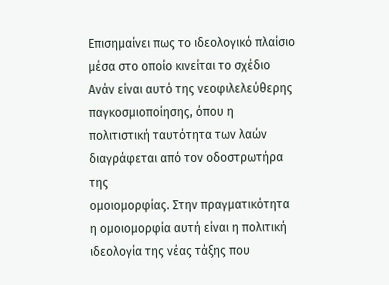Επισημαίνει πως το ιδεολογικό πλαίσιο μέσα στο οποίο κινείται το σχέδιο
Ανάν είναι αυτό της νεοφιλελεύθερης παγκοσμιοποίησης, όπου η
πολιτιστική ταυτότητα των λαών διαγράφεται από τον οδοστρωτήρα της
ομοιομορφίας. Στην πραγματικότητα η ομοιομορφία αυτή είναι η πολιτική
ιδεολογία της νέας τάξης που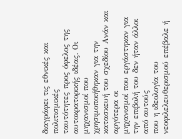διαγράφει τις εθνικές και πολιτισμικές
ταυτότητες προς όφελος της αυτοκρατορικής ιδέας. Οι μηχανισμοί που
χρησιμοποιήθηκαν για την κατασκευή του σχεδίου Ανάν και αργότερα οι
μηχανισμοί που εργάστηκαν για την επιβολή του δεν ήταν άλλοι από αυτούς
που η ιδεολογία του νεοφιλελευθερισμού επέβαλε ή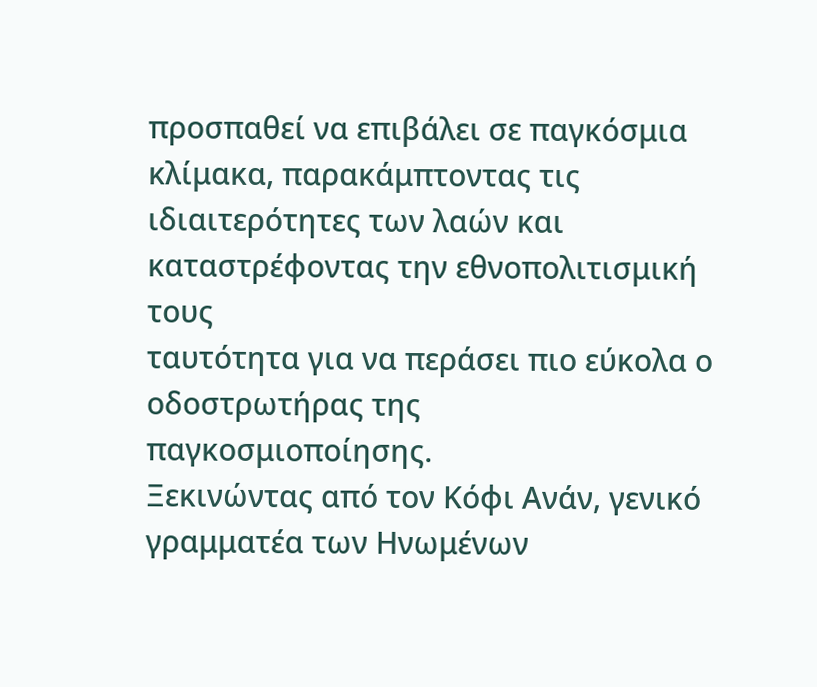προσπαθεί να επιβάλει σε παγκόσμια κλίμακα, παρακάμπτοντας τις
ιδιαιτερότητες των λαών και καταστρέφοντας την εθνοπολιτισμική τους
ταυτότητα για να περάσει πιο εύκολα ο οδοστρωτήρας της
παγκοσμιοποίησης.
Ξεκινώντας από τον Κόφι Ανάν, γενικό γραμματέα των Ηνωμένων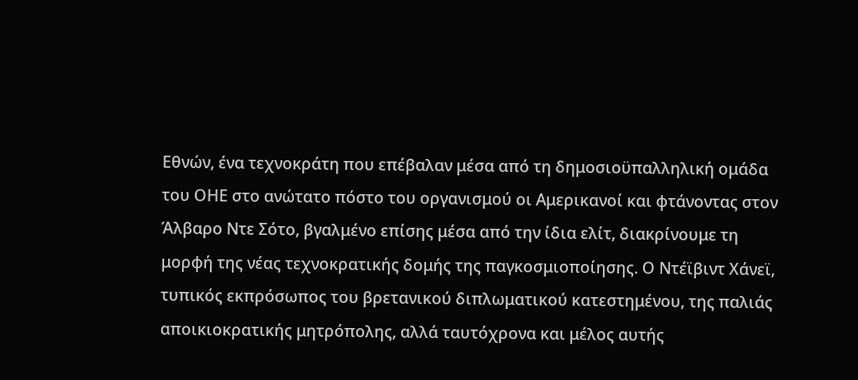Εθνών, ένα τεχνοκράτη που επέβαλαν μέσα από τη δημοσιοϋπαλληλική ομάδα του ΟΗΕ στο ανώτατο πόστο του οργανισμού οι Αμερικανοί και φτάνοντας στον Άλβαρο Ντε Σότο, βγαλμένο επίσης μέσα από την ίδια ελίτ, διακρίνουμε τη μορφή της νέας τεχνοκρατικής δομής της παγκοσμιοποίησης. Ο Ντέϊβιντ Χάνεϊ, τυπικός εκπρόσωπος του βρετανικού διπλωματικού κατεστημένου, της παλιάς αποικιοκρατικής μητρόπολης, αλλά ταυτόχρονα και μέλος αυτής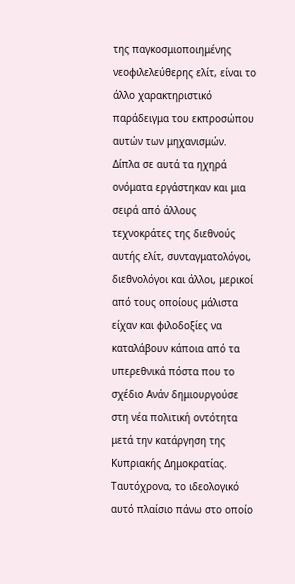της παγκοσμιοποιημένης νεοφιλελεύθερης ελίτ, είναι το άλλο χαρακτηριστικό παράδειγμα του εκπροσώπου αυτών των μηχανισμών. Δίπλα σε αυτά τα ηχηρά ονόματα εργάστηκαν και μια σειρά από άλλους τεχνοκράτες της διεθνούς αυτής ελίτ, συνταγματολόγοι, διεθνολόγοι και άλλοι, μερικοί από τους οποίους μάλιστα είχαν και φιλοδοξίες να καταλάβουν κάποια από τα υπερεθνικά πόστα που το σχέδιο Ανάν δημιουργούσε στη νέα πολιτική οντότητα μετά την κατάργηση της Κυπριακής Δημοκρατίας.
Ταυτόχρονα, το ιδεολογικό αυτό πλαίσιο πάνω στο οποίο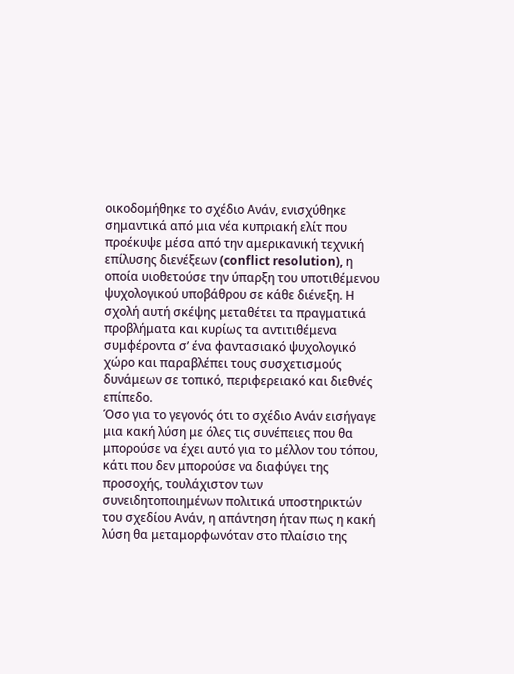οικοδομήθηκε το σχέδιο Ανάν, ενισχύθηκε σημαντικά από μια νέα κυπριακή ελίτ που προέκυψε μέσα από την αμερικανική τεχνική επίλυσης διενέξεων (conflict resolution), η οποία υιοθετούσε την ύπαρξη του υποτιθέμενου ψυχολογικού υποβάθρου σε κάθε διένεξη. Η σχολή αυτή σκέψης μεταθέτει τα πραγματικά προβλήματα και κυρίως τα αντιτιθέμενα συμφέροντα σ’ ένα φαντασιακό ψυχολογικό χώρο και παραβλέπει τους συσχετισμούς δυνάμεων σε τοπικό, περιφερειακό και διεθνές επίπεδο.
Όσο για το γεγονός ότι το σχέδιο Ανάν εισήγαγε μια κακή λύση με όλες τις συνέπειες που θα μπορούσε να έχει αυτό για το μέλλον του τόπου, κάτι που δεν μπορούσε να διαφύγει της προσοχής, τουλάχιστον των συνειδητοποιημένων πολιτικά υποστηρικτών του σχεδίου Ανάν, η απάντηση ήταν πως η κακή λύση θα μεταμορφωνόταν στο πλαίσιο της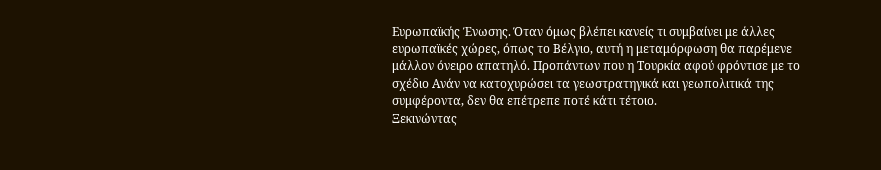Ευρωπαϊκής Ένωσης. Όταν όμως βλέπει κανείς τι συμβαίνει με άλλες ευρωπαϊκές χώρες, όπως το Βέλγιο, αυτή η μεταμόρφωση θα παρέμενε μάλλον όνειρο απατηλό. Προπάντων που η Τουρκία αφού φρόντισε με το σχέδιο Ανάν να κατοχυρώσει τα γεωστρατηγικά και γεωπολιτικά της συμφέροντα, δεν θα επέτρεπε ποτέ κάτι τέτοιο.
Ξεκινώντας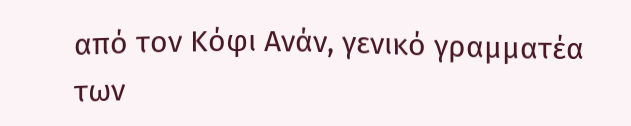από τον Κόφι Ανάν, γενικό γραμματέα των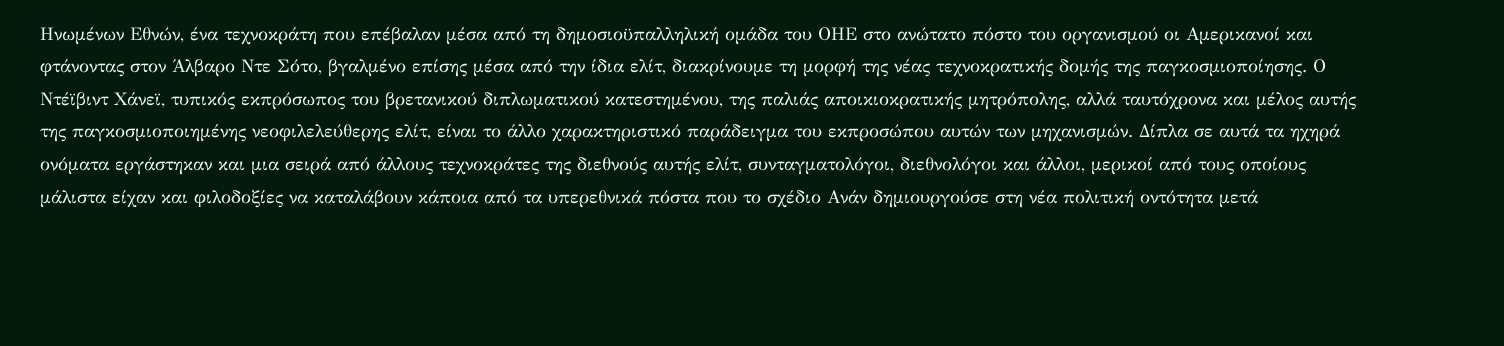Ηνωμένων Εθνών, ένα τεχνοκράτη που επέβαλαν μέσα από τη δημοσιοϋπαλληλική ομάδα του ΟΗΕ στο ανώτατο πόστο του οργανισμού οι Αμερικανοί και φτάνοντας στον Άλβαρο Ντε Σότο, βγαλμένο επίσης μέσα από την ίδια ελίτ, διακρίνουμε τη μορφή της νέας τεχνοκρατικής δομής της παγκοσμιοποίησης. Ο Ντέϊβιντ Χάνεϊ, τυπικός εκπρόσωπος του βρετανικού διπλωματικού κατεστημένου, της παλιάς αποικιοκρατικής μητρόπολης, αλλά ταυτόχρονα και μέλος αυτής της παγκοσμιοποιημένης νεοφιλελεύθερης ελίτ, είναι το άλλο χαρακτηριστικό παράδειγμα του εκπροσώπου αυτών των μηχανισμών. Δίπλα σε αυτά τα ηχηρά ονόματα εργάστηκαν και μια σειρά από άλλους τεχνοκράτες της διεθνούς αυτής ελίτ, συνταγματολόγοι, διεθνολόγοι και άλλοι, μερικοί από τους οποίους μάλιστα είχαν και φιλοδοξίες να καταλάβουν κάποια από τα υπερεθνικά πόστα που το σχέδιο Ανάν δημιουργούσε στη νέα πολιτική οντότητα μετά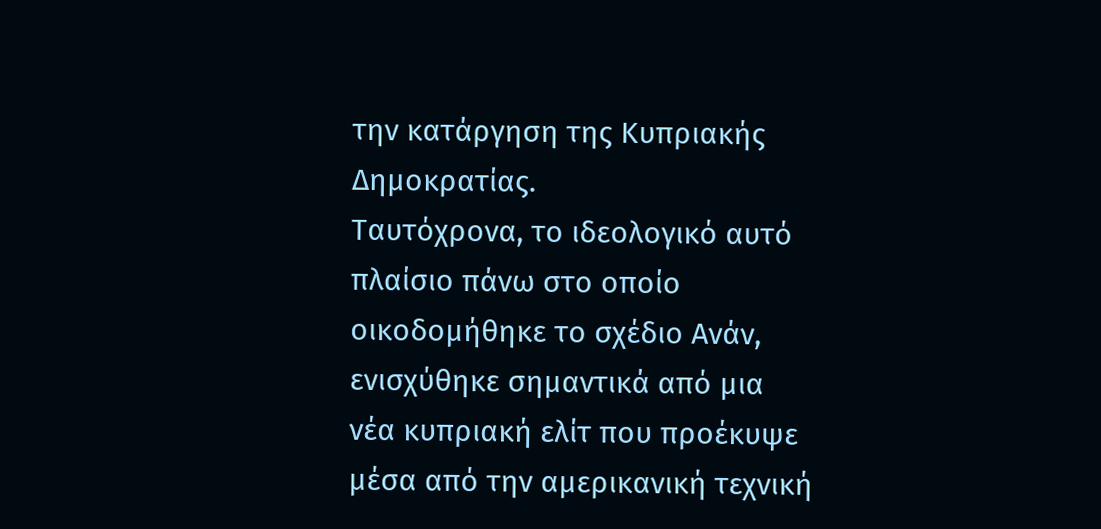την κατάργηση της Κυπριακής Δημοκρατίας.
Ταυτόχρονα, το ιδεολογικό αυτό πλαίσιο πάνω στο οποίο οικοδομήθηκε το σχέδιο Ανάν, ενισχύθηκε σημαντικά από μια νέα κυπριακή ελίτ που προέκυψε μέσα από την αμερικανική τεχνική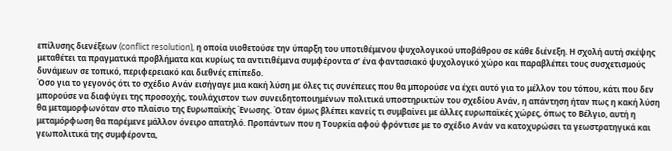επίλυσης διενέξεων (conflict resolution), η οποία υιοθετούσε την ύπαρξη του υποτιθέμενου ψυχολογικού υποβάθρου σε κάθε διένεξη. Η σχολή αυτή σκέψης μεταθέτει τα πραγματικά προβλήματα και κυρίως τα αντιτιθέμενα συμφέροντα σ’ ένα φαντασιακό ψυχολογικό χώρο και παραβλέπει τους συσχετισμούς δυνάμεων σε τοπικό, περιφερειακό και διεθνές επίπεδο.
Όσο για το γεγονός ότι το σχέδιο Ανάν εισήγαγε μια κακή λύση με όλες τις συνέπειες που θα μπορούσε να έχει αυτό για το μέλλον του τόπου, κάτι που δεν μπορούσε να διαφύγει της προσοχής, τουλάχιστον των συνειδητοποιημένων πολιτικά υποστηρικτών του σχεδίου Ανάν, η απάντηση ήταν πως η κακή λύση θα μεταμορφωνόταν στο πλαίσιο της Ευρωπαϊκής Ένωσης. Όταν όμως βλέπει κανείς τι συμβαίνει με άλλες ευρωπαϊκές χώρες, όπως το Βέλγιο, αυτή η μεταμόρφωση θα παρέμενε μάλλον όνειρο απατηλό. Προπάντων που η Τουρκία αφού φρόντισε με το σχέδιο Ανάν να κατοχυρώσει τα γεωστρατηγικά και γεωπολιτικά της συμφέροντα,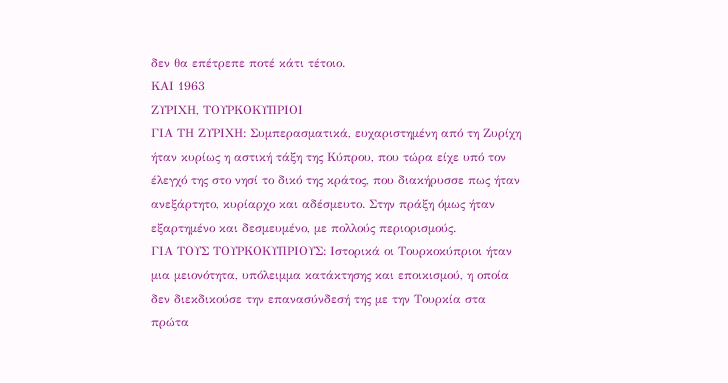δεν θα επέτρεπε ποτέ κάτι τέτοιο.
ΚΑΙ 1963
ΖΥΡΙΧΗ, ΤΟΥΡΚΟΚΥΠΡΙΟΙ
ΓΙΑ ΤΗ ΖΥΡΙΧΗ: Συμπερασματικά, ευχαριστημένη από τη Ζυρίχη ήταν κυρίως η αστική τάξη της Κύπρου, που τώρα είχε υπό τον έλεγχό της στο νησί το δικό της κράτος, που διακήρυσσε πως ήταν ανεξάρτητο, κυρίαρχο και αδέσμευτο. Στην πράξη όμως ήταν εξαρτημένο και δεσμευμένο, με πολλούς περιορισμούς.
ΓΙΑ ΤΟΥΣ ΤΟΥΡΚΟΚΥΠΡΙΟΥΣ: Ιστορικά οι Τουρκοκύπριοι ήταν μια μειονότητα, υπόλειμμα κατάκτησης και εποικισμού, η οποία δεν διεκδικούσε την επανασύνδεσή της με την Τουρκία στα πρώτα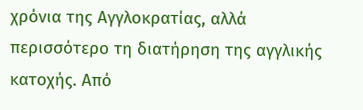χρόνια της Αγγλοκρατίας, αλλά περισσότερο τη διατήρηση της αγγλικής κατοχής. Από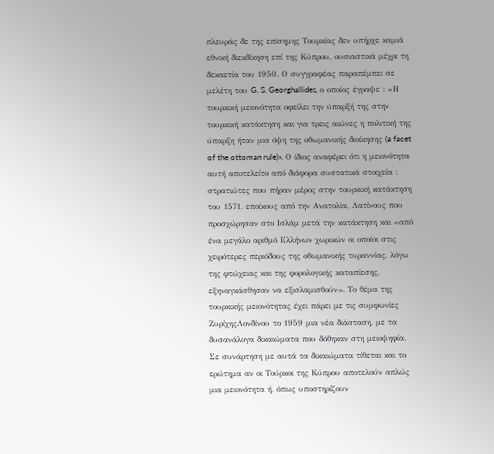πλευράς δε της επίσημης Τουρκίας δεν υπήρχε καμιά εθνική διεκδίκηση επί της Κύπρου, ουσιαστικά μέχρι τη δεκαετία του 1950. Ο συγγραφέας παραπέμπει σε μελέτη του G. S. Georghallides, ο οποίος έγραψε : «Η τουρκική μειονότητα οφείλει την ύπαρξή της στην τουρκική κατάκτηση και για τρεις αιώνες η πολιτική της ύπαρξη ήταν μια όψη της οθωμανικής διοίκησης (a facet of the ottoman rule)». Ο ίδιος αναφέρει ότι η μειονότητα αυτή αποτελείτο από διάφορα συστατικά στοιχεία : στρατιώτες που πήραν μέρος στην τουρκική κατάκτηση του 1571, εποίκους από την Ανατολία, Λατίνους που προσχώρησαν στο Ισλάμ μετά την κατάκτηση και «από ένα μεγάλο αριθμό Ελλήνων χωρικών οι οποίοι στις χειρότερες περιόδους της οθωμανικής τυραννίας, λόγω της φτώχειας και της φορολογικής καταπίεσης, εξηναγκάσθησαν να εξισλαμισθούν». Το θέμα της τουρκικής μειονότητας έχει πάρει με τις συμφωνίες ΖυρίχηςΛονδίνου το 1959 μια νέα διάσταση, με τα δυσανάλογα δικαιώματα που δόθηκαν στη μειοψηφία. Σε συνάρτηση με αυτά τα δικαιώματα τίθεται και το ερώτημα αν οι Τούρκοι της Κύπρου αποτελούν απλώς μια μειονότητα ή, όπως υποστηρίζουν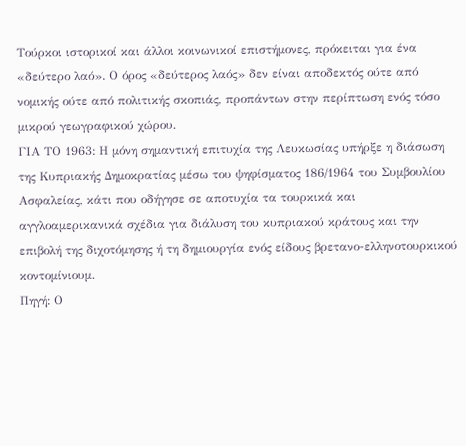Τούρκοι ιστορικοί και άλλοι κοινωνικοί επιστήμονες, πρόκειται για ένα «δεύτερο λαό». Ο όρος «δεύτερος λαός» δεν είναι αποδεκτός ούτε από νομικής ούτε από πολιτικής σκοπιάς, προπάντων στην περίπτωση ενός τόσο μικρού γεωγραφικού χώρου.
ΓΙΑ ΤΟ 1963: Η μόνη σημαντική επιτυχία της Λευκωσίας υπήρξε η διάσωση της Κυπριακής Δημοκρατίας μέσω του ψηφίσματος 186/1964 του Συμβουλίου Ασφαλείας, κάτι που οδήγησε σε αποτυχία τα τουρκικά και αγγλοαμερικανικά σχέδια για διάλυση του κυπριακού κράτους και την επιβολή της διχοτόμησης ή τη δημιουργία ενός είδους βρετανο-ελληνοτουρκικού κοντομίνιουμ.
Πηγή: Ο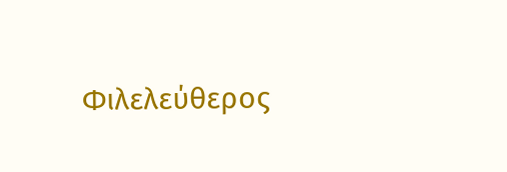Φιλελεύθερος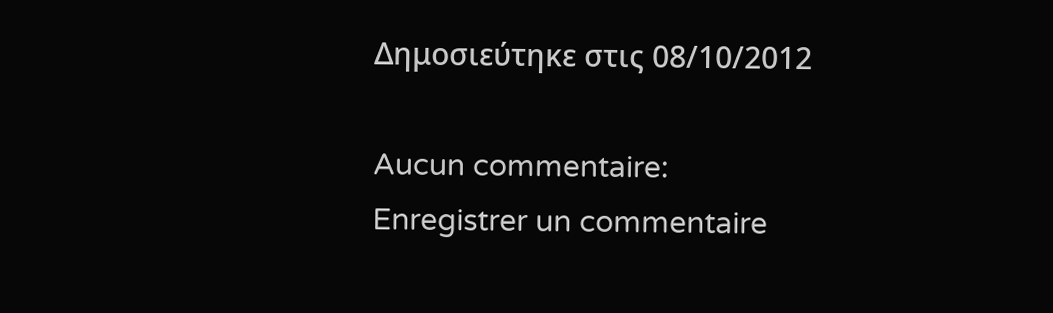Δημοσιεύτηκε στις 08/10/2012

Aucun commentaire:
Enregistrer un commentaire